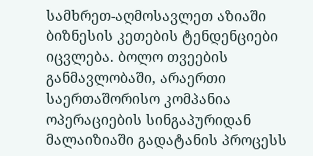სამხრეთ-აღმოსავლეთ აზიაში ბიზნესის კეთების ტენდენციები იცვლება. ბოლო თვეების განმავლობაში, არაერთი საერთაშორისო კომპანია ოპერაციების სინგაპურიდან მალაიზიაში გადატანის პროცესს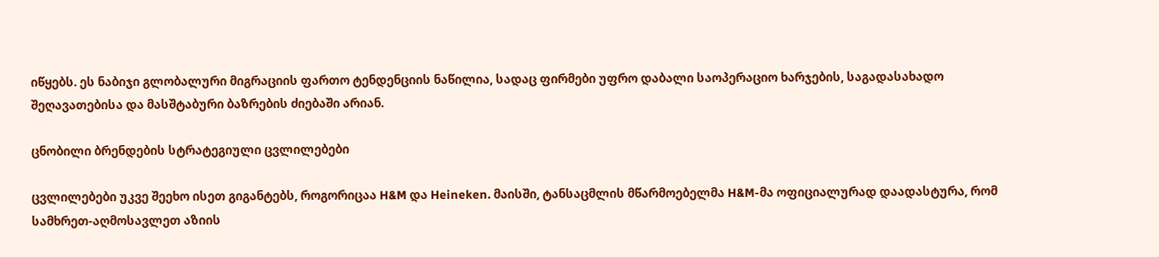იწყებს. ეს ნაბიჯი გლობალური მიგრაციის ფართო ტენდენციის ნაწილია, სადაც ფირმები უფრო დაბალი საოპერაციო ხარჯების, საგადასახადო შეღავათებისა და მასშტაბური ბაზრების ძიებაში არიან.

ცნობილი ბრენდების სტრატეგიული ცვლილებები

ცვლილებები უკვე შეეხო ისეთ გიგანტებს, როგორიცაა H&M და Heineken. მაისში, ტანსაცმლის მწარმოებელმა H&M-მა ოფიციალურად დაადასტურა, რომ სამხრეთ-აღმოსავლეთ აზიის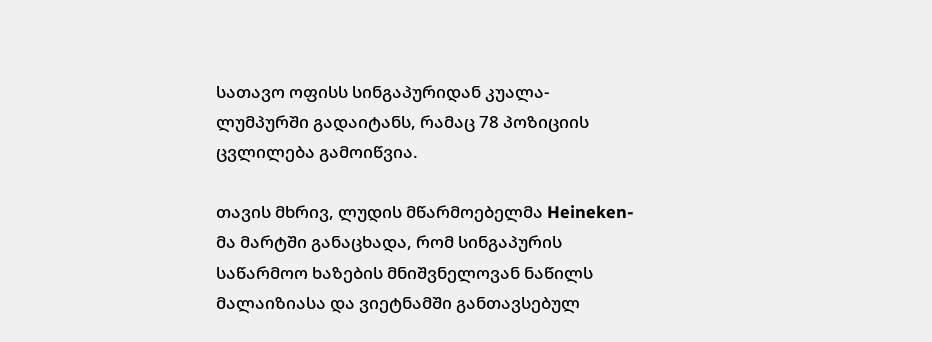სათავო ოფისს სინგაპურიდან კუალა-ლუმპურში გადაიტანს, რამაც 78 პოზიციის ცვლილება გამოიწვია.

თავის მხრივ, ლუდის მწარმოებელმა Heineken-მა მარტში განაცხადა, რომ სინგაპურის საწარმოო ხაზების მნიშვნელოვან ნაწილს მალაიზიასა და ვიეტნამში განთავსებულ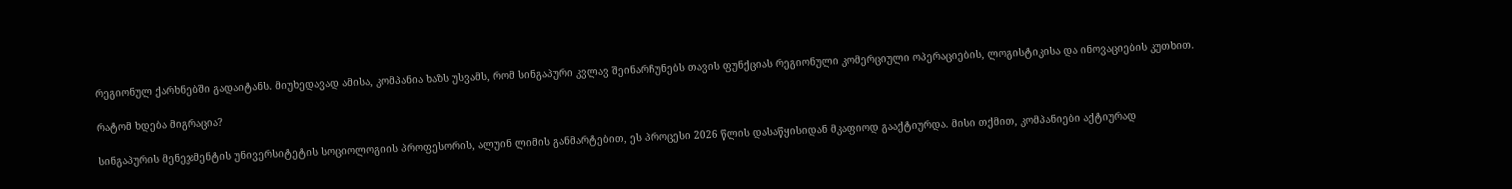რეგიონულ ქარხნებში გადაიტანს. მიუხედავად ამისა, კომპანია ხაზს უსვამს, რომ სინგაპური კვლავ შეინარჩუნებს თავის ფუნქციას რეგიონული კომერციული ოპერაციების, ლოგისტიკისა და ინოვაციების კუთხით.

რატომ ხდება მიგრაცია?

სინგაპურის მენეჯმენტის უნივერსიტეტის სოციოლოგიის პროფესორის, ალუინ ლიმის განმარტებით, ეს პროცესი 2026 წლის დასაწყისიდან მკაფიოდ გააქტიურდა. მისი თქმით, კომპანიები აქტიურად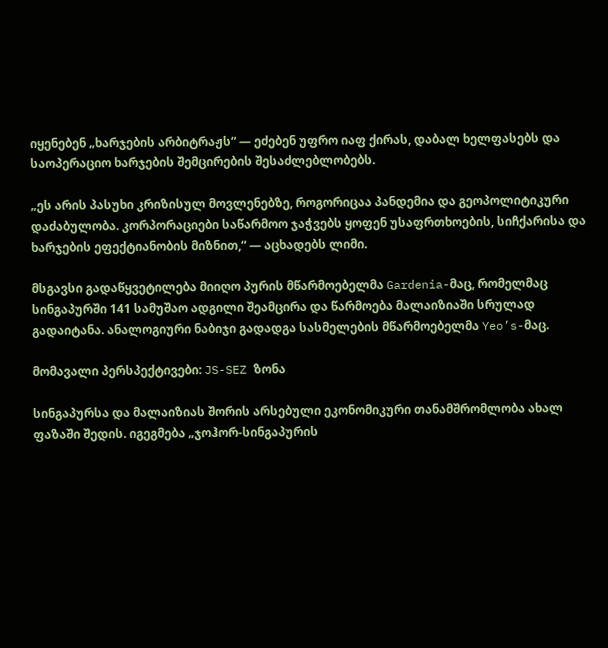იყენებენ „ხარჯების არბიტრაჟს“ — ეძებენ უფრო იაფ ქირას, დაბალ ხელფასებს და საოპერაციო ხარჯების შემცირების შესაძლებლობებს.

„ეს არის პასუხი კრიზისულ მოვლენებზე, როგორიცაა პანდემია და გეოპოლიტიკური დაძაბულობა. კორპორაციები საწარმოო ჯაჭვებს ყოფენ უსაფრთხოების, სიჩქარისა და ხარჯების ეფექტიანობის მიზნით,“ — აცხადებს ლიმი.

მსგავსი გადაწყვეტილება მიიღო პურის მწარმოებელმა Gardenia-მაც, რომელმაც სინგაპურში 141 სამუშაო ადგილი შეამცირა და წარმოება მალაიზიაში სრულად გადაიტანა. ანალოგიური ნაბიჯი გადადგა სასმელების მწარმოებელმა Yeo’s-მაც.

მომავალი პერსპექტივები: JS-SEZ ზონა

სინგაპურსა და მალაიზიას შორის არსებული ეკონომიკური თანამშრომლობა ახალ ფაზაში შედის. იგეგმება „ჯოჰორ-სინგაპურის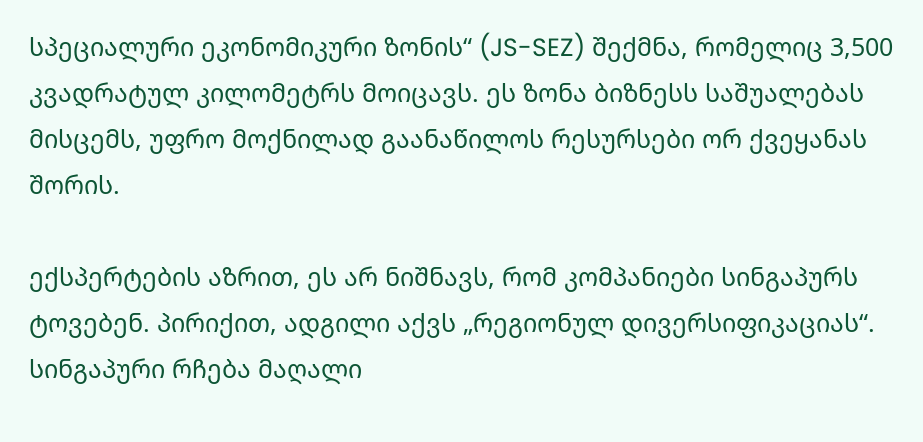სპეციალური ეკონომიკური ზონის“ (JS-SEZ) შექმნა, რომელიც 3,500 კვადრატულ კილომეტრს მოიცავს. ეს ზონა ბიზნესს საშუალებას მისცემს, უფრო მოქნილად გაანაწილოს რესურსები ორ ქვეყანას შორის.

ექსპერტების აზრით, ეს არ ნიშნავს, რომ კომპანიები სინგაპურს ტოვებენ. პირიქით, ადგილი აქვს „რეგიონულ დივერსიფიკაციას“. სინგაპური რჩება მაღალი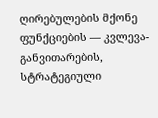ღირებულების მქონე ფუნქციების — კვლევა-განვითარების, სტრატეგიული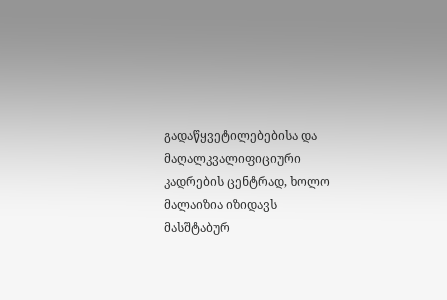გადაწყვეტილებებისა და მაღალკვალიფიციური კადრების ცენტრად, ხოლო მალაიზია იზიდავს მასშტაბურ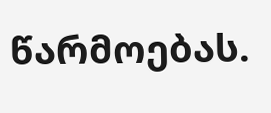წარმოებას.